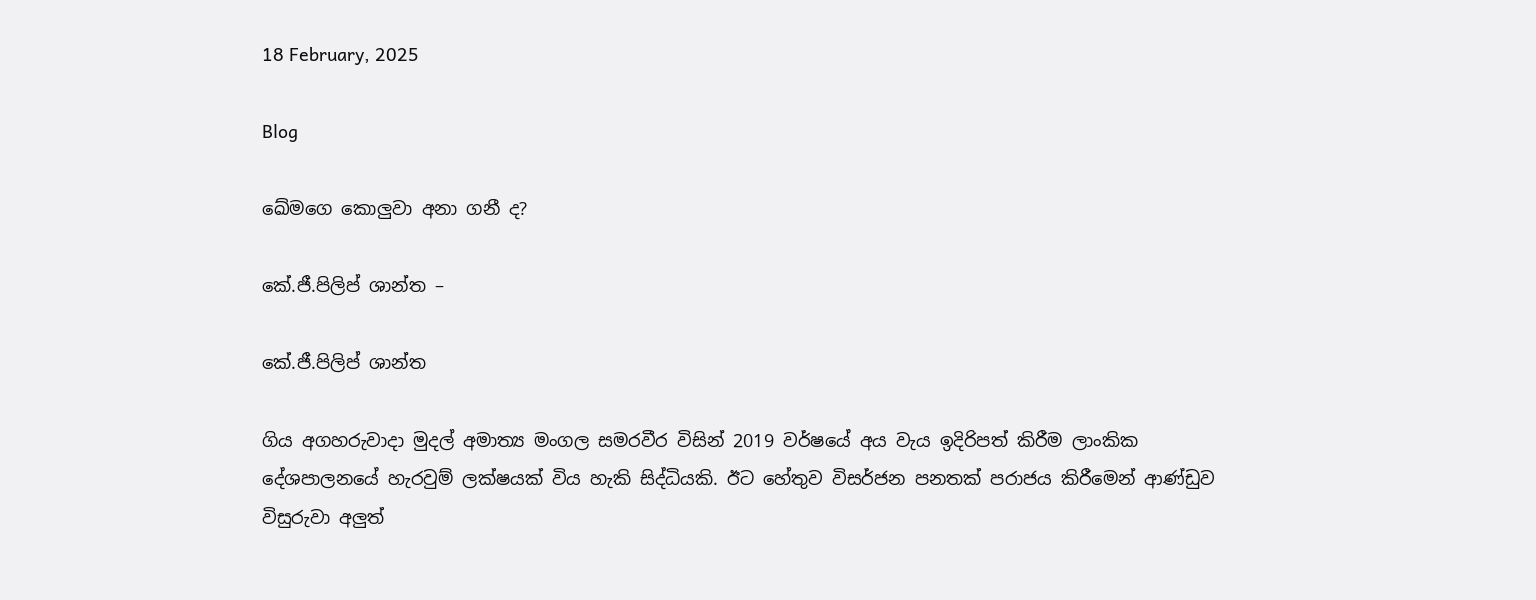18 February, 2025

Blog

ඛේමගෙ කොලුවා අනා ගනී ද?

කේ.ජී.පිලිප් ශාන්ත –

කේ.ජී.පිලිප් ශාන්ත

ගිය අගහරුවාදා මුදල් අමාත්‍ය මංගල සමරවීර විසින් 2019 වර්ෂයේ අය වැය ඉදිරිපත් කිරීම ලාංකික දේශපාලනයේ හැරවුම් ලක්ෂයක් විය හැකි සිද්ධියකි. ඊට හේතුව විසර්ජන පනතක් පරාජය කිරීමෙන් ආණ්ඩුව විසුරුවා අලුත්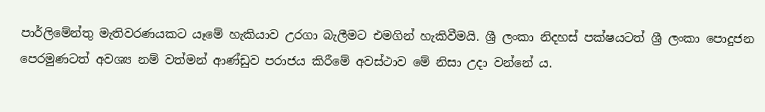පාර්ලිමේන්තු මැතිවරණයකට යෑමේ හැකියාව උරගා බැලීමට එමගින් හැකිවීමයි. ශ්‍රී ලංකා නිදහස් පක්ෂයටත් ශ්‍රී ලංකා පොදුජන පෙරමුණටත් අවශ්‍ය නම් වත්මන් ආණ්ඩුව පරාජය කිරීමේ අවස්ථාව මේ නිසා උදා වන්නේ ය.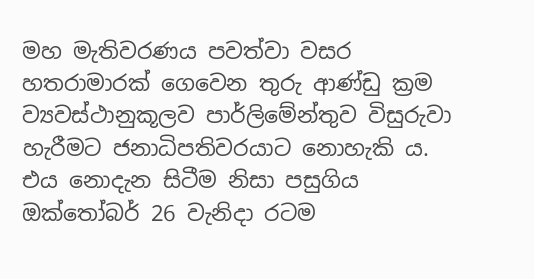මහ මැතිවරණය පවත්වා වසර හතරාමාරක් ගෙවෙන තුරු ආණ්ඩු ක්‍රම ව්‍යවස්ථානුකූලව පාර්ලිමේන්තුව විසුරුවා හැරීමට ජනාධිපතිවරයාට නොහැකි ය. එය නොදැන සිටීම නිසා පසුගිය ඔක්තෝබර් 26 වැනිදා රටම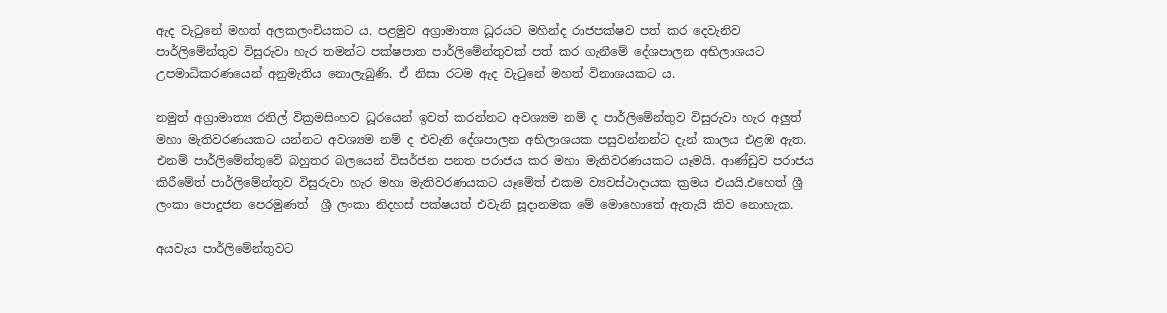ඇද වැටුනේ මහත් අලකලංචියකට ය. පළමුව අග්‍රාමාත්‍ය ධූරයට මහින්ද රාජපක්ෂව පත් කර දෙවැනිව පාර්ලිමේන්තුව විසුරුවා හැර තමන්ට පක්ෂපාත පාර්ලිමේන්තුවක් පත් කර ගැනීමේ දේශපාලන අභිලාශයට උපමාධිකරණයෙන් අනුමැතිය නොලැබුණි. ඒ නිසා රටම ඇද වැටුනේ මහත් විනාශයකට ය.

නමුත් අග්‍රාමාත්‍ය රනිල් වික්‍රමසිංහව ධූරයෙන් ඉවත් කරන්නට අවශ්‍යම නම් ද පාර්ලිමේන්තුව විසුරුවා හැර අලුත් මහා මැතිවරණයකට යන්නට අවශ්‍යම නම් ද එවැනි දේශපාලන අභිලාශයක පසුවන්නන්ට දැන් කාලය එළඹ ඇත. එනම් පාර්ලිමේන්තුවේ බහුතර බලයෙන් විසර්ජන පනත පරාජය කර මහා මැතිවරණයකට යෑමයි. ආණ්ඩුව පරාජය කිරීමේත් පාර්ලිමේන්තුව විසුරුවා හැර මහා මැතිවරණයකට යෑමේත් එකම ව්‍යවස්ථාදායක ක්‍රමය එයයි.එහෙත් ශ්‍රී ලංකා පොදුජන පෙරමුණත්  ශ්‍රී ලංකා නිදහස් පක්ෂයත් එවැනි සූදානමක මේ මොහොතේ ඇතැයි කිව නොහැක.

අයවැය පාර්ලිමේන්තුවට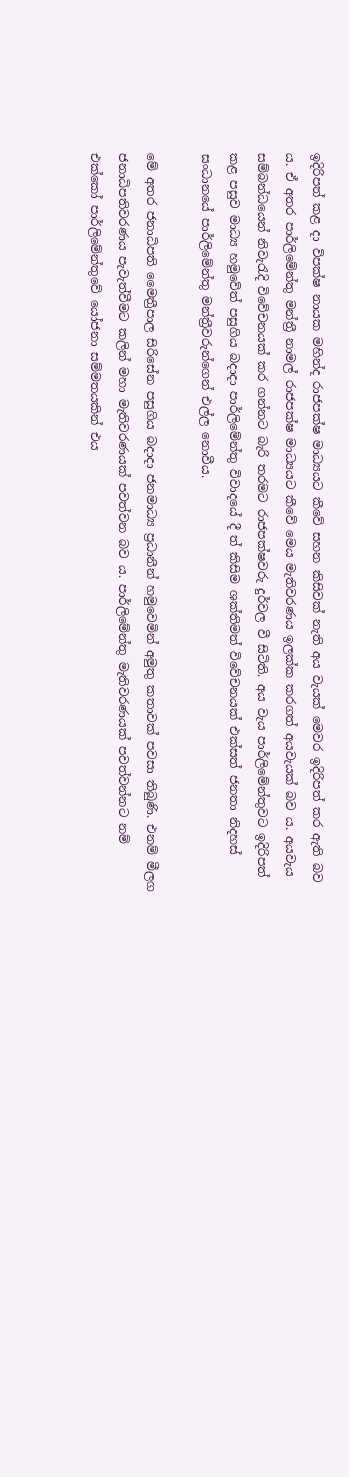ඉදිරිපත් කළ දා විපක්ෂ නායක මහින්ද රාජපක්ෂ මාධ්‍යයට කීවේ සහන කිසිවක් නැති අය වැයක් මෙවර ඉදිරිපත් කර ඇති බව ය. ඒ අතර පාර්ලිමේන්තු මන්ත්‍රී නාමල් රාජපක්ෂ මාධ්‍යයට කීවේ මෙය මැතිවරණය ඉලක්ක කරගත් අයවැයක් බව ය. අයවැය සම්බන්ධයෙන් නිවැරැදි විවේචනයක් කර ගන්නට බැරි තරමට රාජපක්ෂවරු දුර්වල වී සිටිති. අය වැය පාර්ලිමේන්තුවට ඉදිරිපත් කළ පසුව මාධ්‍ය හමුවේත් පසුගිය බදාදා පාර්ලිමේන්තු විවාදයේ දී ත් කිසිම ශක්තිමත් විවේචනයක් එක්සත් ජනතා නිදහස් සංධානයේ පාර්ලිමේන්තු මන්ත්‍රීවරුන්ගෙන් එල්ල නොවීය.

මේ අතර ජනාධිපති මෛත්‍රීපාල සිරිසේන පසුගිය බදාදා ජනමාධ්‍ය ප්‍රධානීන් හමුවෙමින් අමුතු කතාවක් පවසා තිබුණි. එනම් මීලග ජනාධිපතිවරණය පැවැත්වීමට කලින් මහා මැතිවරණයක් පවත්වන බව ය. පාර්ලිමේන්තු මැතිවරණයක් පවත්වන්නට නම් එක්කෝ පාර්ලිමේන්තුවේ යෝජනා සම්මතයකින් එය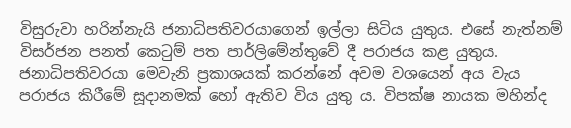විසුරුවා හරින්නැයි ජනාධිපතිවරයාගෙන් ඉල්ලා සිටිය යුතුය. එසේ නැත්නම් විසර්ජන පනත් කෙටුම් පත පාර්ලිමේන්තුවේ දී පරාජය කළ යුතුය. ජනාධිපතිවරයා මෙවැනි ප්‍රකාශයක් කරන්නේ අවම වශයෙන් අය වැය පරාජය කිරීමේ සූදානමක් හෝ ඇතිව විය යුතු ය. විපක්ෂ නායක මහින්ද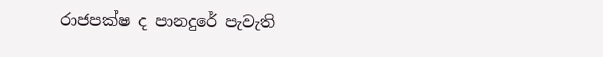රාජපක්ෂ ද පානදුරේ පැවැති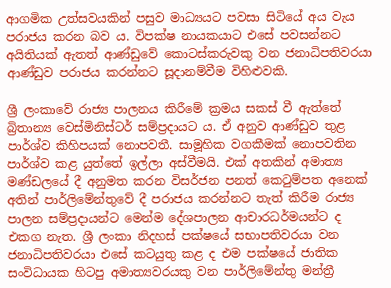ආගමික උත්සවයකින් පසුව මාධ්‍යයට පවසා සිටියේ අය වැය පරාජය කරන බව ය. විපක්ෂ නායකයාට එසේ පවසන්නට අයිතියක් ඇතත් ආණ්ඩුවේ කොටස්කරුවකු වන ජනාධිපතිවරයා ආණ්ඩුව පරාජය කරන්නට සූදානම්වීම විහිළුවකි.

ශ්‍රී ලංකාවේ රාජ්‍ය පාලනය කිරීමේ ක්‍රමය සකස් වී ඇත්තේ බ්‍රිතාන්‍ය වෙස්මිනිස්ටර් සම්ප්‍රදායට ය. ඒ අනුව ආණ්ඩුව තුළ පාර්ශ්ව කිහිපයක් නොපවතී. සාමූහික වගකීමක් නොපවතින පාර්ශ්ව කළ යුත්තේ ඉල්ලා අස්වීමයි. එක් අතකින් අමාත්‍ය මණ්ඩලයේ දී අනුමත කරන විසර්ජන පනත් කෙටුම්පත අනෙක් අතින් පාර්ලිමේන්තුවේ දී පරාජය කරන්නට තැත් කිරීම රාජ්‍ය පාලන සම්ප්‍රදායන්ට මෙන්ම දේශපාලන ආචාරධර්මයන්ට ද එකග නැත. ශ්‍රී ලංකා නිදහස් පක්ෂයේ සභාපතිවරයා වන ජනාධිපතිවරයා එසේ කටයුතු කළ ද එම පක්ෂයේ ජාතික සංවිධායක හිටපු අමාත්‍යවරයකු වන පාර්ලිමේන්තු මන්ත්‍රී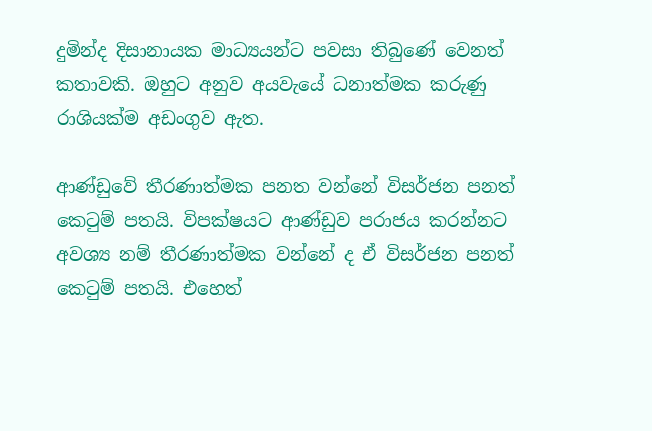දුමින්ද දිසානායක මාධ්‍යයන්ට පවසා තිබුණේ වෙනත් කතාවකි. ඔහුට අනුව අයවැයේ ධනාත්මක කරුණු රාශියක්ම අඩංගුව ඇත.

ආණ්ඩුවේ තීරණාත්මක පනත වන්නේ විසර්ජන පනත් කෙටුම් පතයි. විපක්ෂයට ආණ්ඩුව පරාජය කරන්නට අවශ්‍ය නම් තීරණාත්මක වන්නේ ද ඒ විසර්ජන පනත් කෙටුම් පතයි. එහෙත්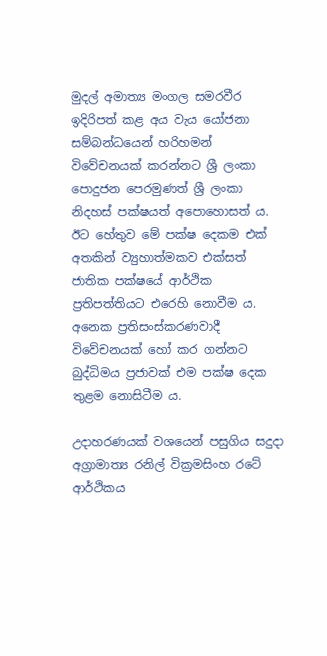මුදල් අමාත්‍ය මංගල සමරවීර ඉදිරිපත් කළ අය වැය යෝජනා සම්බන්ධයෙන් හරිහමන් විවේචනයක් කරන්නට ශ්‍රී ලංකා පොදුජන පෙරමුණත් ශ්‍රී ලංකා නිදහස් පක්ෂයත් අපොහොසත් ය. ඊට හේතුව මේ පක්ෂ දෙකම එක් අතකින් ව්‍යුහාත්මකව එක්සත් ජාතික පක්ෂයේ ආර්ථික ප්‍රතිපත්තියට එරෙහි නොවීම ය. අනෙක ප්‍රතිසංස්කරණවාදී විවේචනයක් හෝ කර ගන්නට බුද්ධිමය ප්‍රජාවක් එම පක්ෂ දෙක තුළම නොසිටීම ය.

උදාහරණයක් වශයෙන් පසුගිය සදුදා අග්‍රාමාත්‍ය රනිල් වික්‍රමසිංහ රටේ ආර්ථිකය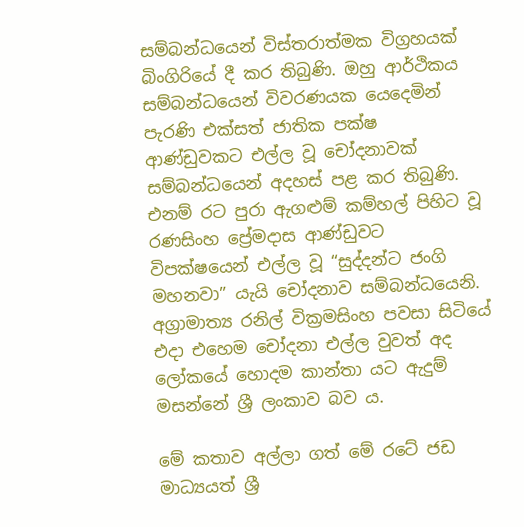සම්බන්ධයෙන් විස්තරාත්මක විග්‍රහයක් බිංගිරියේ දී කර තිබුණි. ඔහු ආර්ථිකය සම්බන්ධයෙන් විවරණයක යෙදෙමින් පැරණි එක්සත් ජාතික පක්ෂ ආණ්ඩුවකට එල්ල වූ චෝදනාවක් සම්බන්ධයෙන් අදහස් පළ කර තිබුණි. එනම් රට පුරා ඇගළුම් කම්හල් පිහිට වූ රණසිංහ ප්‍රේමදාස ආණ්ඩුවට විපක්ෂයෙන් එල්ල වූ “සුද්දන්ට ජංගි මහනවා” යැයි චෝදනාව සම්බන්ධයෙනි. අග්‍රාමාත්‍ය රනිල් වික්‍රමසිංහ පවසා සිටියේ එදා එහෙම චෝදනා එල්ල වුවත් අද ලෝකයේ හොදම කාන්තා යට ඇදුම් මසන්නේ ශ්‍රී ලංකාව බව ය.

මේ කතාව අල්ලා ගත් මේ රටේ ජඩ මාධ්‍යයත් ශ්‍රී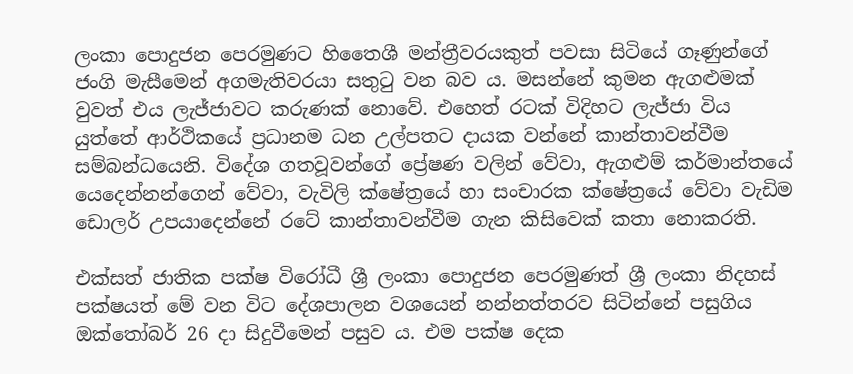ලංකා පොදුජන පෙරමුණට හිතෛශී මන්ත්‍රීවරයකුත් පවසා සිටියේ ගෑණුන්ගේ ජංගි මැසීමෙන් අගමැතිවරයා සතුටු වන බව ය. මසන්නේ කුමන ඇගළුමක් වුවත් එය ලැජ්ජාවට කරුණක් නොවේ. එහෙත් රටක් විදිහට ලැජ්ජා විය යුත්තේ ආර්ථිකයේ ප්‍රධානම ධන උල්පතට දායක වන්නේ කාන්තාවන්වීම සම්බන්ධයෙනි. විදේශ ගතවූවන්ගේ ප්‍රේෂණ වලින් වේවා, ඇගළුම් කර්මාන්තයේ යෙදෙන්නන්ගෙන් වේවා, වැවිලි ක්ෂේත්‍රයේ හා සංචාරක ක්ෂේත්‍රයේ වේවා වැඩිම ඩොලර් උපයාදෙන්නේ රටේ කාන්තාවන්වීම ගැන කිසිවෙක් කතා නොකරති.

එක්සත් ජාතික පක්ෂ විරෝධී ශ්‍රී ලංකා පොදුජන පෙරමුණත් ශ්‍රී ලංකා නිදහස් පක්ෂයත් මේ වන විට දේශපාලන වශයෙන් නන්නත්තරව සිටින්නේ පසුගිය ඔක්තෝබර් 26 දා සිදුවීමෙන් පසුව ය. එම පක්ෂ දෙක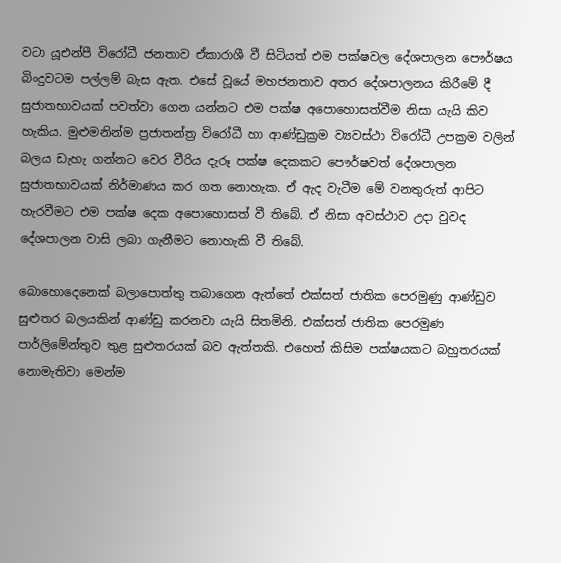වටා යූඑන්පී විරෝධී ජනතාව ඒකාරාශී වී සිටියත් එම පක්ෂවල දේශපාලන පෞර්ෂය බිංදුවටම පල්ලම් බැස ඇත. එසේ වූයේ මහජනතාව අතර දේශපාලනය කිරීමේ දී සුජාතභාවයක් පවත්වා ගෙන යන්නට එම පක්ෂ අපොහොසත්වීම නිසා යැයි කිව හැකිය. මුළුමනින්ම ප්‍රජාතන්ත්‍ර විරෝධී හා ආණ්ඩුක්‍රම ව්‍යවස්ථා විරෝධී උපක්‍රම වලින් බලය ඩැහැ ගන්නට වෙර වීරිය දැරූ පක්ෂ දෙකකට පෞර්ෂවත් දේශපාලන සුජාතභාවයක් නිර්මාණය කර ගත නොහැක. ඒ ඇද වැටීම මේ වනතුරුත් ආපිට හැරවීමට එම පක්ෂ දෙක අපොහොසත් වී තිබේ. ඒ නිසා අවස්ථාව උදා වුවද දේශපාලන වාසි ලබා ගැනීමට නොහැකි වී තිබේ.

බොහොදෙනෙක් බලාපොත්තු තබාගෙන ඇත්තේ එක්සත් ජාතික පෙරමුණු ආණ්ඩුව සුළුතර බලයකින් ආණ්ඩු කරනවා යැයි සිතමිනි. එක්සත් ජාතික පෙරමුණ පාර්ලිමේන්තුව තුළ සුළුතරයක් බව ඇත්තකි. එහෙත් කිසිම පක්ෂයකට බහුතරයක් නොමැතිවා මෙන්ම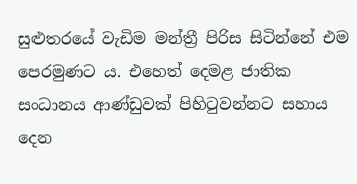සුළුතරයේ වැඩිම මන්ත්‍රී පිරිස සිටින්නේ එම පෙරමුණට ය. එහෙත් දෙමළ ජාතික සංධානය ආණ්ඩුවක් පිහිටුවන්නට සහාය දෙන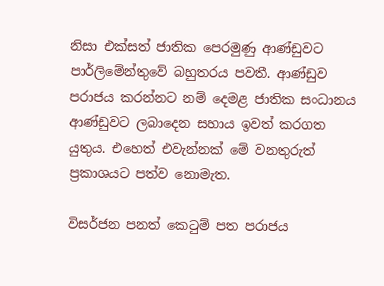නිසා එක්සත් ජාතික පෙරමුණු ආණ්ඩුවට පාර්ලිමේන්තුවේ බහුතරය පවතී. ආණ්ඩුව පරාජය කරන්නට නම් දෙමළ ජාතික සංධානය ආණ්ඩුවට ලබාදෙන සහාය ඉවත් කරගත යුතුය. එහෙත් එවැන්නක් මේ වනතුරුත් ප්‍රකාශයට පත්ව නොමැත.

විසර්ජන පනත් කෙටුම් පත පරාජය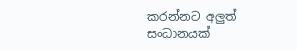කරන්නට අලුත් සංධානයක්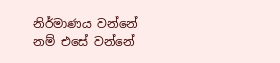නිර්මාණය වන්නේ නම් එසේ වන්නේ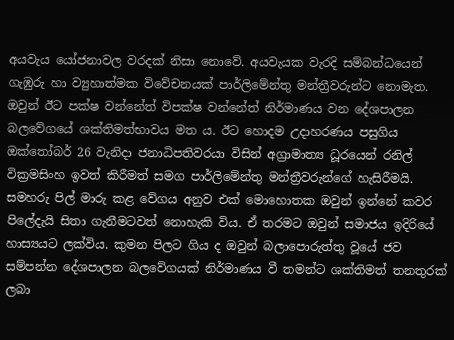අයවැය යෝජනාවල වරදක් නිසා නොවේ. අයවැයක වැරදි සම්බන්ධයෙන් ගැඹුරු හා ව්‍යුහාත්මක විවේචනයක් පාර්ලිමේන්තු මන්ත්‍රීවරුන්ට නොමැත. ඔවුන් ඊට පක්ෂ වන්නේත් විපක්ෂ වන්නේත් නිර්මාණය වන දේශපාලන බලවේගයේ ශක්තිමත්භාවය මත ය. ඊට හොදම උදාහරණය පසුගිය ඔක්තෝබර් 26 වැනිදා ජනාධිපතිවරයා විසින් අග්‍රාමාත්‍ය ධූරයෙන් රනිල් වික්‍රමසිංහ ඉවත් කිරීමත් සමග පාර්ලිමේන්තු මන්ත්‍රීවරුන්ගේ හැසිරීමයි. සමහරු පිල් මාරු කළ වේගය අනුව එක් මොහොතක ඔවුන් ඉන්නේ කවර පිලේදැයි සිතා ගැනීමටවත් නොහැකි විය. ඒ තරමට ඔවුන් සමාජය ඉදිරියේ හාස්‍යයට ලක්විය. කුමන පිලට ගිය ද ඔවුන් බලාපොරුත්තු වූයේ ජව සම්පන්න දේශපාලන බලවේගයක් නිර්මාණය වී තමන්ට ශක්තිමත් තනතුරක් ලබා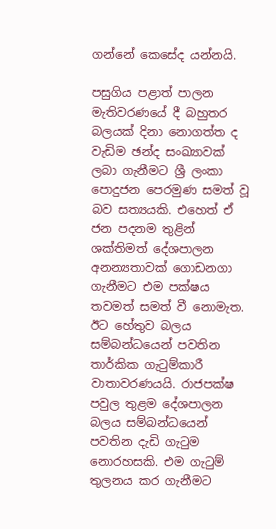ගන්නේ කෙසේද යන්නයි.

පසුගිය පළාත් පාලන මැතිවරණයේ දී බහුතර බලයක් දිනා නොගත්ත ද වැඩිම ඡන්ද සංඛ්‍යාවක් ලබා ගැනීමට ශ්‍රී ලංකා පොදුජන පෙරමුණ සමත් වූ බව සත්‍යයකි. එහෙත් ඒ ජන පදනම තුළින් ශක්තිමත් දේශපාලන අනන්‍යතාවක් ගොඩනගා ගැනීමට එම පක්ෂය තවමත් සමත් වී නොමැත. ඊට හේතුව බලය සම්බන්ධයෙන් පවතින තාර්කික ගැටුම්කාරී වාතාවරණයයි. රාජපක්ෂ පවුල තුළම දේශපාලන බලය සම්බන්ධයෙන් පවතින දැඩි ගැටුම නොරහසකි. එම ගැටුම් තුලනය කර ගැනීමට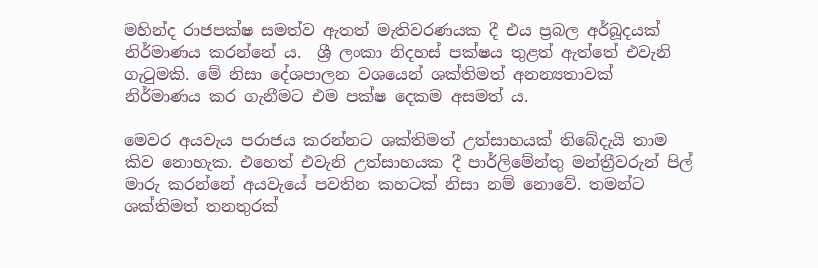මහින්ද රාජපක්ෂ සමත්ව ඇතත් මැතිවරණයක දී එය ප්‍රබල අර්බූදයක් නිර්මාණය කරන්නේ ය.  ශ්‍රී ලංකා නිදහස් පක්ෂය තුළත් ඇත්තේ එවැනි ගැටුමකි. මේ නිසා දේශපාලන වශයෙන් ශක්තිමත් අනන්‍යතාවක් නිර්මාණය කර ගැනීමට එම පක්ෂ දෙකම අසමත් ය.

මෙවර අයවැය පරාජය කරන්නට ශක්තිමත් උත්සාහයක් තිබේදැයි තාම කිව නොහැක. එහෙත් එවැනි උත්සාහයක දී පාර්ලිමේන්තු මන්ත්‍රීවරුන් පිල් මාරු කරන්නේ අයවැයේ පවතින කහටක් නිසා නම් නොවේ. තමන්ට ශක්තිමත් තනතුරක්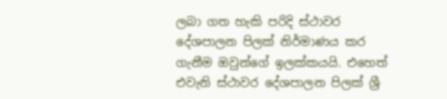ලබා ගත හැකි පරිදි ස්ථාවර දේශපාලන පිලක් නිර්මාණය කර ගැනීම ඔවුන්ගේ ඉලක්කයයි. එහෙත් එවැනි ස්ථාවර දේශපාලන පිලක් ශ්‍රී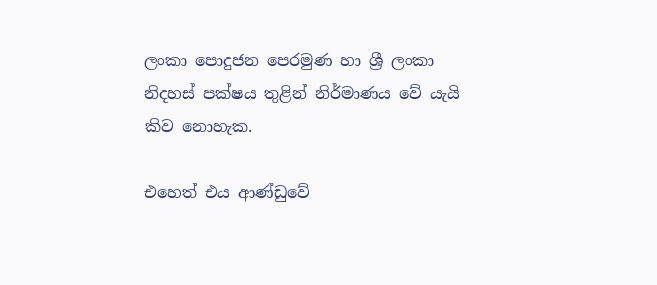ලංකා පොදුජන පෙරමුණ හා ශ්‍රී ලංකා නිදහස් පක්ෂය තුළින් නිර්මාණය වේ යැයි කිව නොහැක.

එහෙත් එය ආණ්ඩුවේ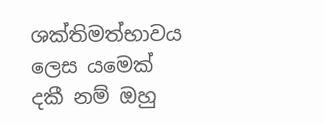ශක්තිමත්භාවය ලෙස යමෙක් දකී නම් ඔහු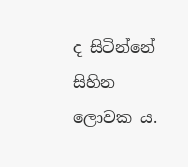ද සිටින්නේ සිහින ලොවක ය.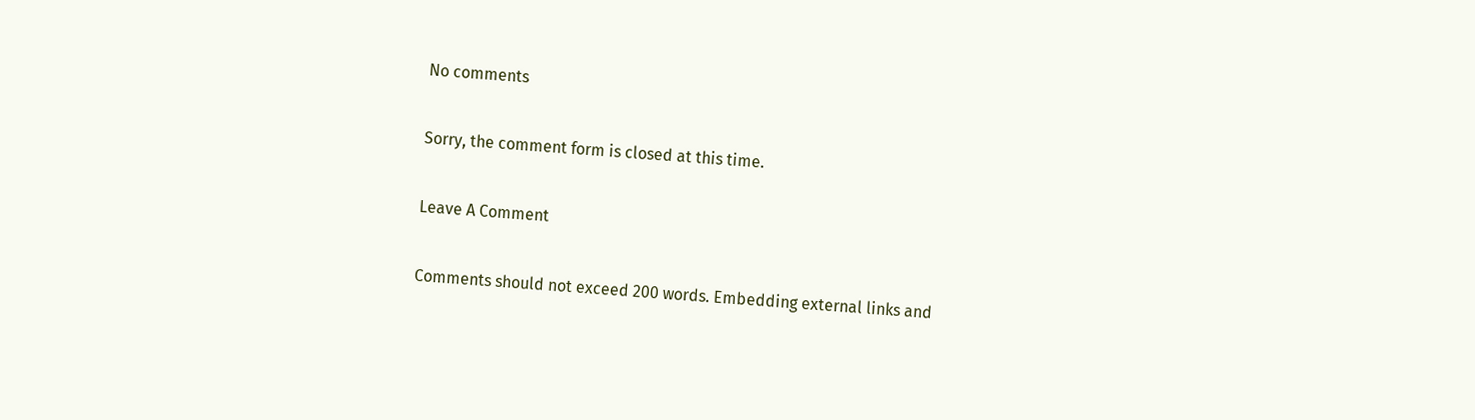No comments

Sorry, the comment form is closed at this time.

Leave A Comment

Comments should not exceed 200 words. Embedding external links and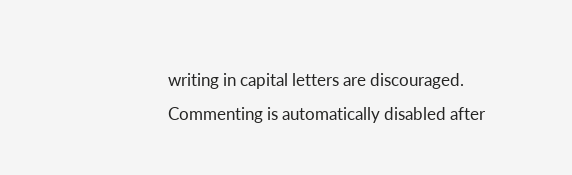writing in capital letters are discouraged. Commenting is automatically disabled after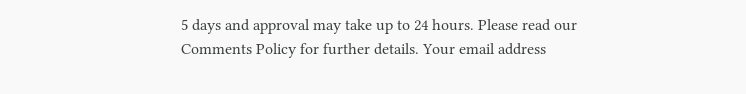5 days and approval may take up to 24 hours. Please read our Comments Policy for further details. Your email address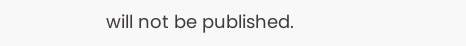will not be published.